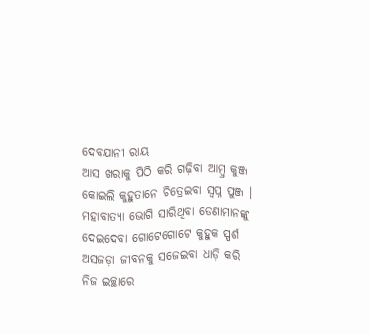ଦେବଯାନୀ ରାୟ
ଆସ ଖରାକୁ ପିଠି କରି ଗଢ଼ିବା ଆମ୍ବ୍ର କୁଞ୍ଜ
କୋଇଲି କୁହୁତାନେ ଚିତ୍ରେଇବା ସ୍ଵପ୍ନ ପୁଞ୍ଜ ।
ମହାବାତ୍ୟା ଭୋଗି ସାରିଥିବା ଡେଣାମାନଙ୍କୁ
ଦେଇଦେବା ଗୋଟେଗୋଟେ କୁହୁକ ସ୍ପର୍ଶ
ଅସଜଡ଼ା ଜୀବନକୁ ସଜେଇବା ଧାଡ଼ି କରି
ନିଜ ଇଚ୍ଛାରେ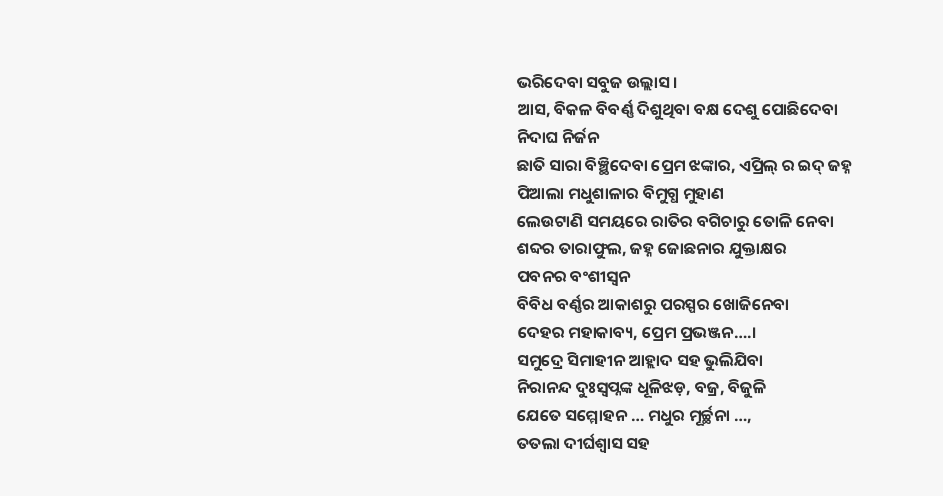ଭରିଦେବା ସବୁଜ ଉଲ୍ଲାସ ।
ଆସ, ବିକଳ ବିବର୍ଣ୍ଣ ଦିଶୁଥିବା ବକ୍ଷ ଦେଶୁ ପୋଛିଦେବା
ନିଦାଘ ନିର୍ଜନ
ଛାତି ସାରା ବିଞ୍ଛିଦେବା ପ୍ରେମ ଝଙ୍କାର, ଏପ୍ରିଲ୍ ର ଇଦ୍ ଜହ୍ନ
ପିଆଲା ମଧୁଶାଳାର ବିମୁଗ୍ଧ ମୁହାଣ
ଲେଉଟାଣି ସମୟରେ ରାତିର ବଗିଚାରୁ ତୋଳି ନେବା
ଶବ୍ଦର ତାରାଫୁଲ, ଜହ୍ନ ଜୋଛନାର ଯୁକ୍ତାକ୍ଷର
ପବନର ବଂଶୀସ୍ୱନ
ବିବିଧ ବର୍ଣ୍ଣର ଆକାଶରୁ ପରସ୍ପର ଖୋଜିନେବା
ଦେହର ମହାକାବ୍ୟ, ପ୍ରେମ ପ୍ରଭଞ୍ଜନ….।
ସମୁଦ୍ରେ ସିମାହୀନ ଆହ୍ଲାଦ ସହ ଭୁଲିଯିବା
ନିରାନନ୍ଦ ଦୁଃସ୍ଵପ୍ନଙ୍କ ଧୂଳିଝଡ଼, ବଜ୍ର, ବିଜୁଳି
ଯେତେ ସମ୍ମୋହନ … ମଧୁର ମୂର୍ଚ୍ଛନା …,
ତତଲା ଦୀର୍ଘଶ୍ୱାସ ସହ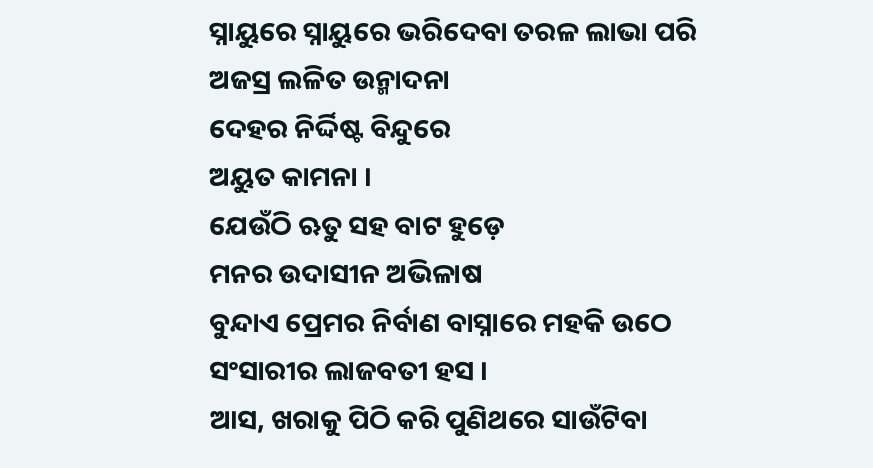ସ୍ନାୟୁରେ ସ୍ନାୟୁରେ ଭରିଦେବା ତରଳ ଲାଭା ପରି
ଅଜସ୍ର ଲଳିତ ଉନ୍ମାଦନା
ଦେହର ନିର୍ଦ୍ଦିଷ୍ଟ ବିନ୍ଦୁରେ
ଅୟୁତ କାମନା ।
ଯେଉଁଠି ଋତୁ ସହ ବାଟ ହୁଡ଼େ
ମନର ଉଦାସୀନ ଅଭିଳାଷ
ବୁନ୍ଦାଏ ପ୍ରେମର ନିର୍ବାଣ ବାସ୍ନାରେ ମହକି ଉଠେ
ସଂସାରୀର ଲାଜବତୀ ହସ ।
ଆସ, ଖରାକୁ ପିଠି କରି ପୁଣିଥରେ ସାଉଁଟିବା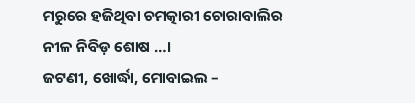ମରୁରେ ହଜିଥିବା ଚମତ୍କାରୀ ଚୋରାବାଲିର
ନୀଳ ନିବିଡ଼ ଶୋଷ …।
ଜଟଣୀ, ଖୋର୍ଦ୍ଧା, ମୋବାଇଲ –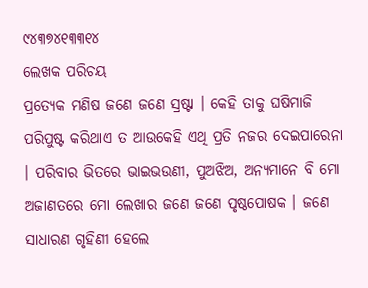୯୪୩୭୪୧୩୩୧୪
ଲେଖକ ପରିଚୟ
ପ୍ରତ୍ୟେକ ମଣିଷ ଜଣେ ଜଣେ ସ୍ରଷ୍ଟା । କେହି ତାକୁ ଘଷିମାଜି ପରିପୁଷ୍ଟ କରିଥାଏ ତ ଆଉକେହି ଏଥି ପ୍ରତି ନଜର ଦେଇପାରେନା । ପରିବାର ଭିତରେ ଭାଇଭଉଣୀ, ପୁଅଝିଅ, ଅନ୍ୟମାନେ ବି ମୋ ଅଜାଣତରେ ମୋ ଲେଖାର ଜଣେ ଜଣେ ପୃଷ୍ଠପୋଷକ । ଜଣେ ସାଧାରଣ ଗୃହିଣୀ ହେଲେ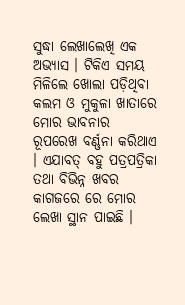ସୁଦ୍ଧା ଲେଖାଲେଖି ଏକ ଅଭ୍ୟାସ । ଟିକିଏ ସମୟ ମିଳିଲେ ଖୋଲା ପଡ଼ିଥିବା କଲମ ଓ ମୁକୁଳା ଖାତାରେ ମୋର ଭାବନାର ରୂପରେଖ ବର୍ଣ୍ଣନା କରିଥାଏ । ଏଯାବତ୍ ବହୁ ପତ୍ରପତ୍ରିକା ତଥା ବିଭିନ୍ନ ଖବର କାଗଜରେ ରେ ମୋର ଲେଖା ସ୍ଥାନ ପାଇଛି ।